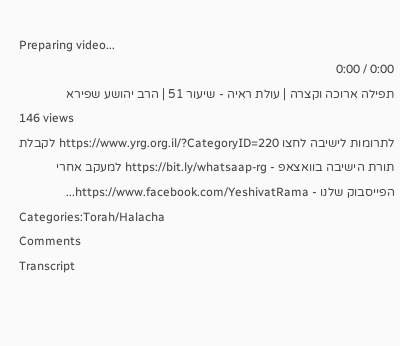Preparing video...
0:00 / 0:00
תפילה ארוכה וקצרה | עולת ראיה - שיעור 51 | הרב יהושע שפירא
146 views
לתרומות לישיבה לחצו https://www.yrg.org.il/?CategoryID=220 לקבלת תורת הישיבה בוואצאפ - https://bit.ly/whatsaap-rg למעקב אחרי הפייסבוק שלנו - https://www.facebook.com/YeshivatRama...
Categories:Torah/Halacha
Comments
Transcript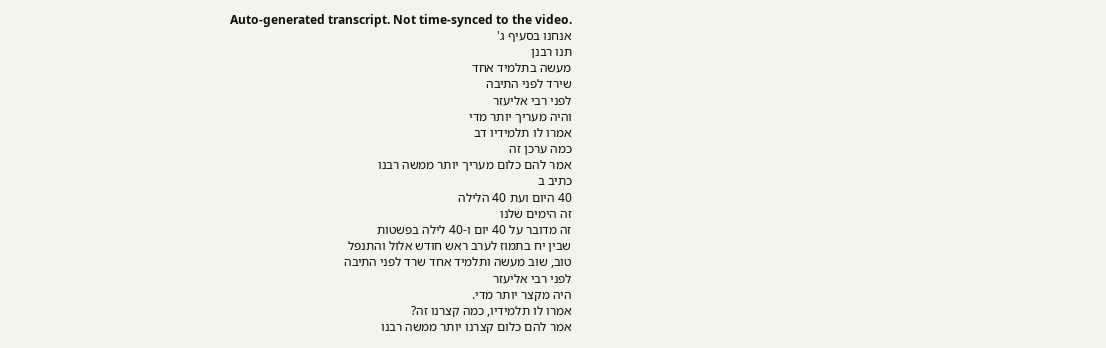Auto-generated transcript. Not time-synced to the video.
אנחנו בסעיף ג'
תנו רבנן
מעשה בתלמיד אחד
שירד לפני התיבה
לפני רבי אליעזר
והיה מעריך יותר מדי
אמרו לו תלמידיו דב
כמה ערכן זה
אמר להם כלום מעריך יותר ממשה רבנו
כתיב ב
40 היום ועת 40 הלילה
זה הימים שלנו
זה מדובר על 40 יום ו-40 לילה בפשטות
שבין יח בתמוז לערב ראש חודש אלול והתנפל
טוב, שוב מעשה ותלמיד אחד שרד לפני התיבה
לפני רבי אליעזר
היה מקצר יותר מדי.
אמרו לו תלמידיו, כמה קצרנו זה?
אמר להם כלום קצרנו יותר ממשה רבנו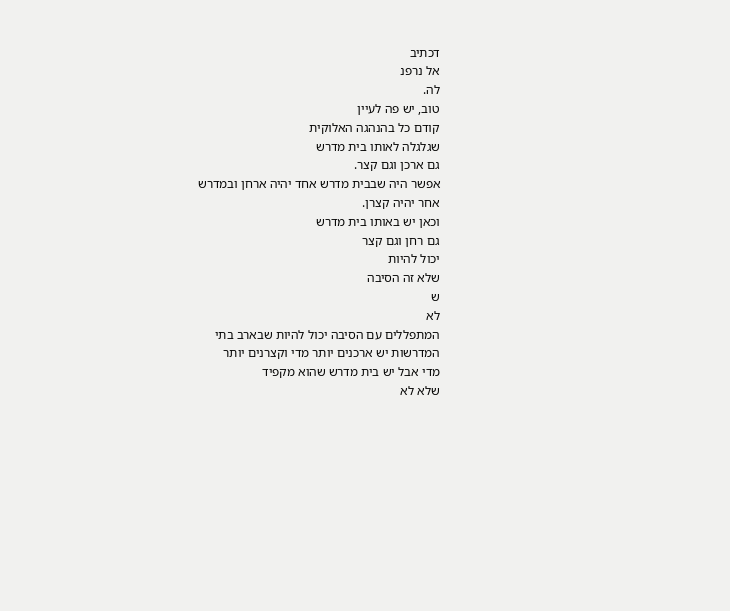דכתיב
אל נרפנ
לה.
טוב, יש פה לעיין
קודם כל בהנהגה האלוקית
שגלגלה לאותו בית מדרש
גם ארכן וגם קצר.
אפשר היה שבבית מדרש אחד יהיה ארחן ובמדרש
אחר יהיה קצרן.
וכאן יש באותו בית מדרש
גם רחן וגם קצר
יכול להיות
שלא זה הסיבה
ש
לא
המתפללים עם הסיבה יכול להיות שבארב בתי
המדרשות יש ארכנים יותר מדי וקצרנים יותר
מדי אבל יש בית מדרש שהוא מקפיד
שלא לא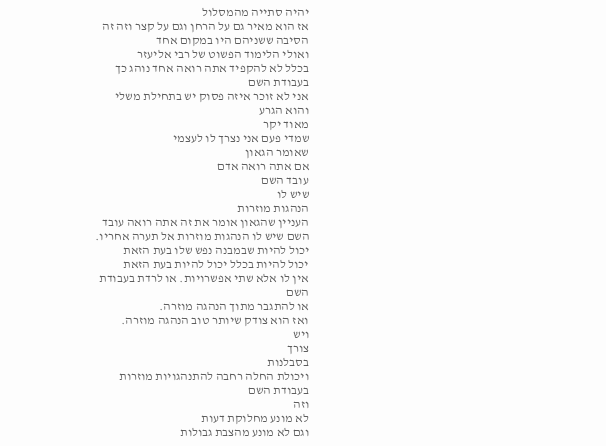יהיה סתייה מהמסלול
אז הוא מאיר גם על הרחן וגם על קצר וזה זה
הסיבה ששניהם היו במקום אחד
ואולי הלימוד הפשוט של רבי אליעזר
בכלל לא להקפיד אתה רואה אחד נוהג כך
בעבודת השם
אני לא זוכר איזה פסוק יש בתחילת משלי
והוא הגרע
מאוד יקר
שמדי פעם אני נצרך לו לעצמי
שאומר הגאון
אם אתה רואה אדם
עובד השם
שיש לו
הנהגות מוזרות
העניין שהגאון אומר את זה אתה רואה עובד
השם שיש לו הנהגות מוזרות אל תערה אחריו.
יכול להיות שבמבנה נפש שלו בעת הזאת
יכול להיות בכלל יכול להיות בעת הזאת
אין לו אלא שתי אפשרויות. או לרדת בעבודת
השם
או להתגבר מתוך הנהגה מוזרה.
ואז הוא צודק שיותר טוב הנהגה מוזרה.
ויש
צורך
בסבלנות
ויכולת החלה רחבה להתנהגויות מוזרות
בעבודת השם
וזה
לא מונע מחלוקת דעות
וגם לא מונע מהצבת גבולות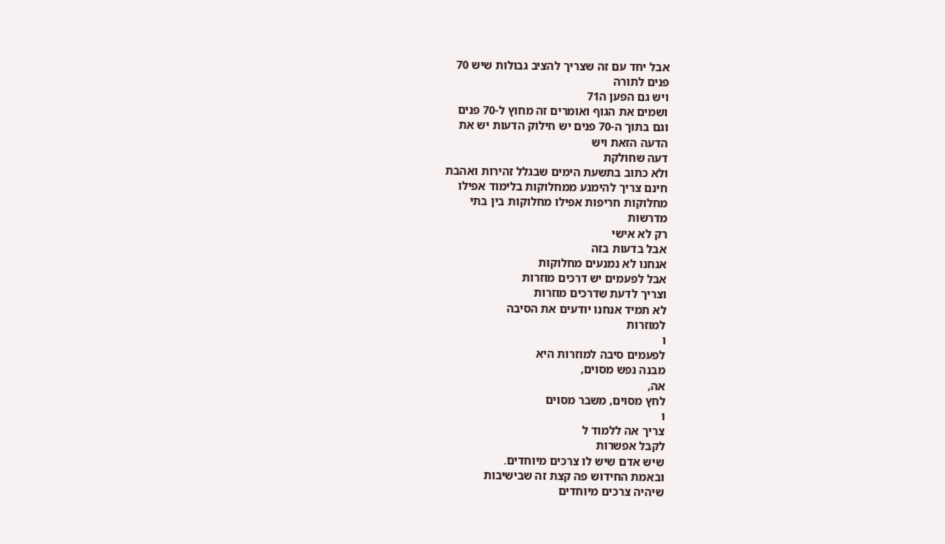אבל יחד עם זה שצריך להציב גבולות שיש 70
פנים לתורה
ויש גם הפען ה71
ושמים את הגוף ואומרים זה מחוץ ל-70 פנים
וגם בתוך ה-70 פנים יש חילוק הדעות יש את
הדעה הזאת ויש
דעה שחולקת
ולא כתוב בתשעת הימים שבגלל זהירות ואהבת
חינם צריך להימנע ממחלוקות בלימוד אפילו
מחלוקות חריפות אפילו מחלוקות בין בתי
מדרשות
רק לא אישי
אבל בדעות בזה
אנחנו לא נמנעים מחלוקות
אבל לפעמים יש דרכים מוזרות
וצריך לדעת שדרכים מוזרות
לא תמיד אנחנו יודעים את הסיבה
למוזרות
ו
לפעמים סיבה למוזרות היא
מבנה נפש מסוים,
אה,
לחץ מסוים, משבר מסוים
ו
צריך אה ללמוד ל
לקבל אפשרות
שיש אדם שיש לו צרכים מיוחדים.
ובאמת החידוש פה קצת זה שבישיבות
שיהיה צרכים מיוחדים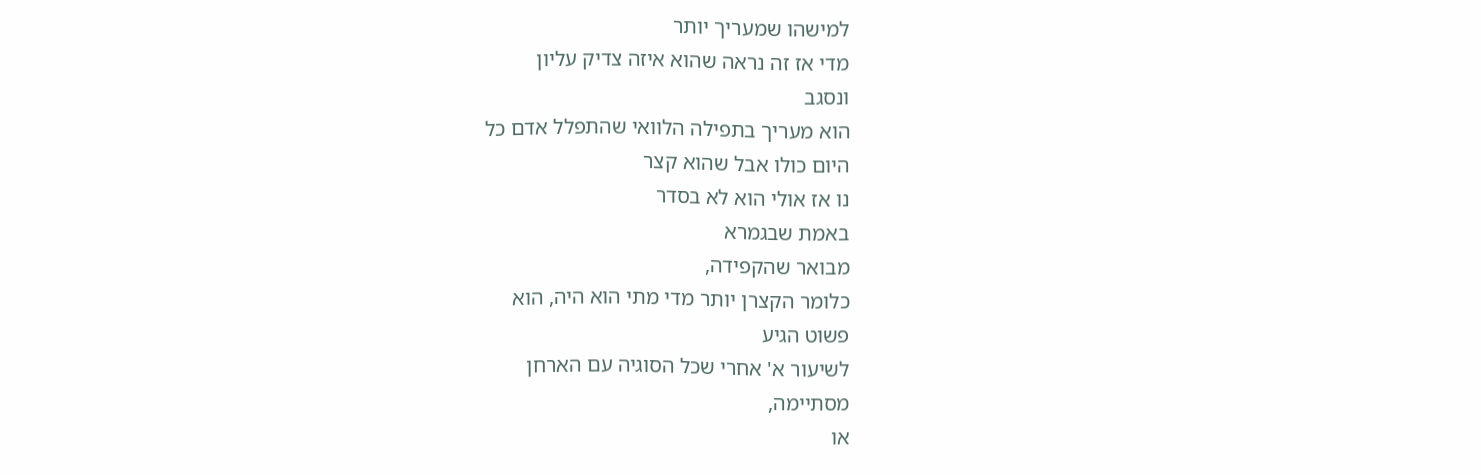למישהו שמעריך יותר
מדי אז זה נראה שהוא איזה צדיק עליון
ונסגב
הוא מעריך בתפילה הלוואי שהתפלל אדם כל
היום כולו אבל שהוא קצר
נו אז אולי הוא לא בסדר
באמת שבגמרא
מבואר שהקפידה,
כלומר הקצרן יותר מדי מתי הוא היה, הוא
פשוט הגיע
לשיעור א' אחרי שכל הסוגיה עם הארחן
מסתיימה,
או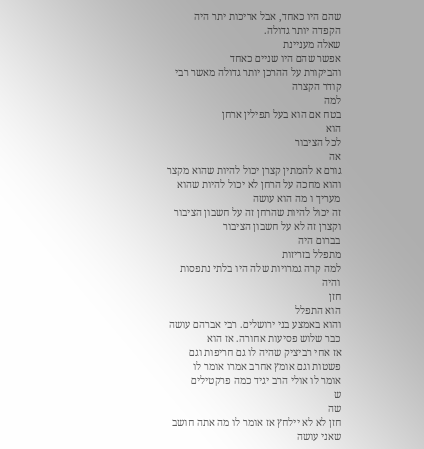שהם היו כאחד, אבל אריכות יתר היה
הקפדה יותר גדולה.
שאלה מעניינת
אפשר שהם היו שניים כאחד
והביקורת על ההרכן יותר גדולה מאשר רבי
קודר הקצרה
למה
בטח אם הוא בעל תפילין ארחן
הוא
לכל הציבור
אה
גורם א להמתין קצרן יכול להיות שהוא מקצר
והוא מחכה על הרחן לא יכול להיות שהוא
מעריך ו מה הוא עושה
זה יכול להיות שהרחן זה על חשבון הציבור
וקצרן זה לא על חשבון הציבור
בברום היה
מתפלל בזריזות
למה קרה גמרויות שלה היו בלתי נתפסות
והיה
חזן
הוא התפלל
והוא באמצע בני ירושלים. רבי אברהם עושה
כבר שלוש פסיעות אחורה. אז הוא
אז אחי רביציק שהיה לו גם חריפות וגם
פשטות וגם אומץ אחרב אמרו אומר לו
אומר לו אולי הרב יגיד כמה פרקטילים
ש
שה
חזן לא לא יילחץ אז אומר לו מה אתה חושב
שאני עושה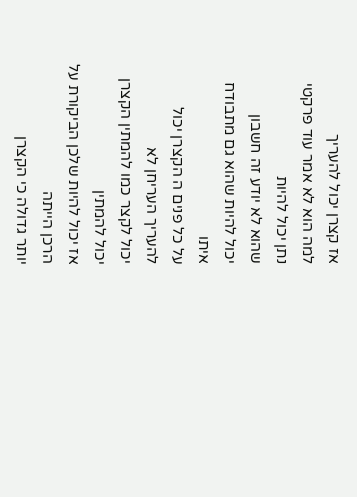אז קצרן יכול להעריך
למה הוא לא אמר עוד פרקטי נתן יכול להיות
שהוא לא יודע זה חשבון
יכול להיות שהוא גם מתבודח איתו
על כל פנים ה הקצרן יכול להעריך העריחן לא
יכול לקצר כמו להמתין הקצרן יכול להמתין
אז יכול להיות שלכן הביקורת על הרכן הייתה
יותר גדולה כי הקצרן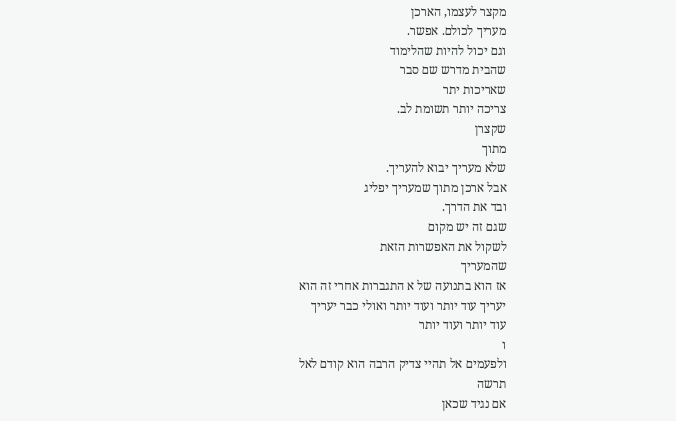מקצר לעצמו, הארכן
מעריך לכולם. אפשר.
וגם יכול להיות שהלימוד
שהבית מדרש שם סבר
שאריכות יתר
צריכה יותר תשומת לב.
שקצרן
מתוך
שלא מעריך יבוא להעריך.
אבל ארכן מתוך שמעריך יפליג
ובד את הדרך.
שגם זה יש מקום
לשקול את האפשרות הזאת
שהמעריך
אז הוא בתנועה של א התגברות אחרי זה הוא
יעריך עוד יותר ועוד יותר ואולי כבר יעריך
עוד יותר ועוד יותר
ו
ולפעמים אל תהיי צדיק הרבה הוא קודם לאל
תרשה
אם נגיד שכאן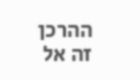ההרכן זה אל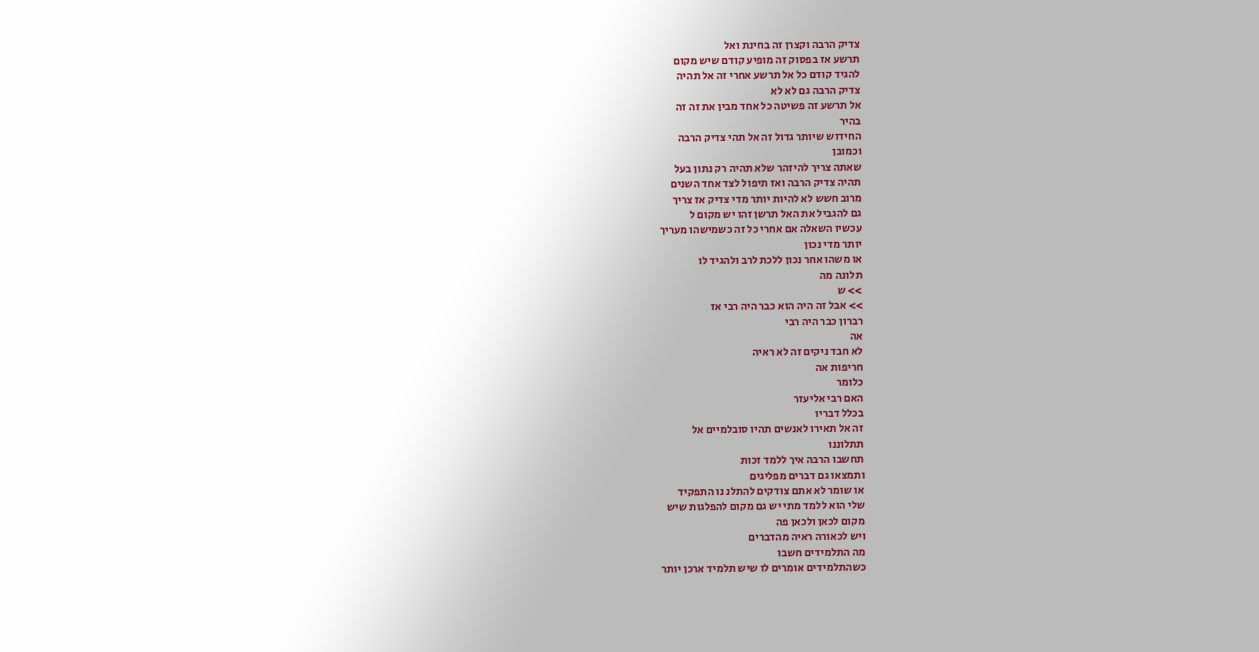צדיק הרבה וקצרן זה בחינת ואל
תרשע אז בפסוק זה מופיע קודם שיש מקום
להגיד קודם כל אל תרשע אחרי זה אל תהיה
צדיק הרבה גם לא לא
אל תרשע זה פשיטה כל אחד מבין את זה זה
בהיר
החידוש שיותר גדול זה אל תהי צדיק הרבה
וכמובן
שאתה צריך להיזהר שלא תהיה רק נתון בעל
תהיה צדיק הרבה ואז תיפול לצד אחד השנים
מרוב חשש לא להיות יותר מדי צדיק אז צריך
גם להגביל את האל תרשן זהו יש מקום ל
עכשיו השאלה אם אחרי כל זה כשמישהו מעריך
יותר מדי נכון
או משהו אחר נכון ללכת לרב ולהגיד לו
תלונה מה
>> ש
>> אבל זה היה הוא כבר היה רבי אז
רברון כבר היה רבי
אה
לא חבד ניקים זה לא ראיה
חריפות אה
כלומר
האם רבי אליעזר
בכלל דבריו
זה אל תאירו לאנשים תהיו סובלמיים אל
תתלוננו
תחשבו הרבה איך ללמד זכות
ותמצאו גם דברים מפליגים
או שומר לא אתם צודקים להתלנ נו התפקיד
שלי הוא ללמד מתי יש גם מקום להפלגות שיש
מקום לכאן ולכאן פה
ויש לכאורה ראיה מהדברים
מה התלמידים חשבו
כשהתלמידים אומרים לו שיש תלמיד ארכן יותר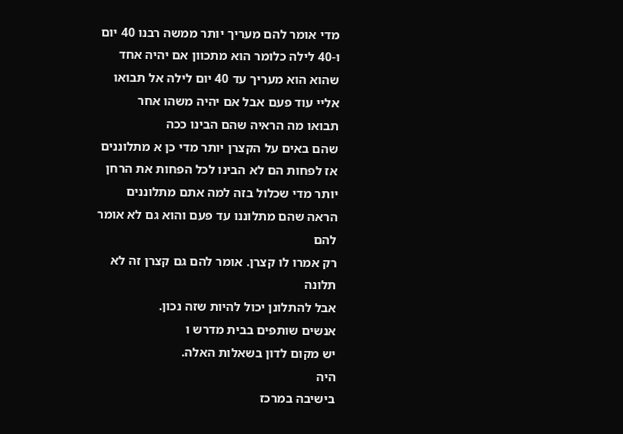מדי אומר להם מעריך יותר ממשה רבנו 40 יום
ו-40 לילה כלומר הוא מתכוון אם יהיה אחד
שהוא הוא מעריך עד 40 יום לילה אל תבואו
אליי עוד פעם אבל אם יהיה משהו אחר
תבואו מה הראיה שהם הבינו ככה
שהם באים על הקצרן יותר מדי כן א מתלוננים
אז לפחות הם לא הבינו לכל הפחות את הרחן
יותר מדי שכלול בזה למה אתם מתלוננים
הראה שהם מתלוננו עד פעם והוא גם לא אומר
להם
רק אמרו לו קצרן. אומר להם גם קצרן זה לא
תלונה
אבל להתלונן יכול להיות שזה נכון.
אנשים שותפים בבית מדרש ו
יש מקום לדון בשאלות האלה.
היה
בישיבה במרכז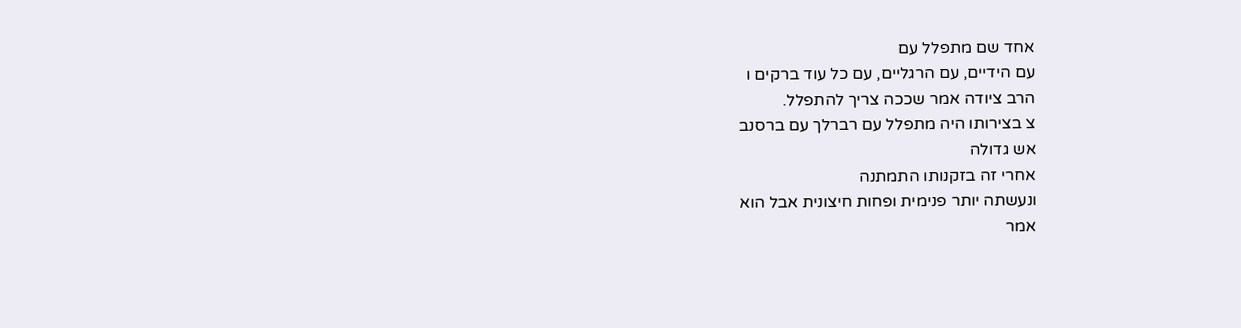אחד שם מתפלל עם
עם הידיים, עם הרגליים, עם כל עוד ברקים ו
הרב ציודה אמר שככה צריך להתפלל.
צ בצירותו היה מתפלל עם רברלך עם ברסנב
אש גדולה
אחרי זה בזקנותו התמתנה
ונעשתה יותר פנימית ופחות חיצונית אבל הוא
אמר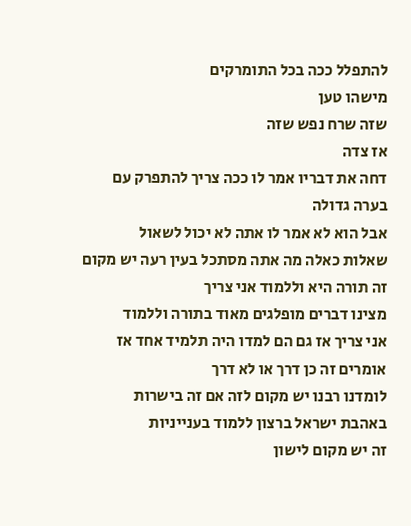להתפלל ככה בכל התומרקים
מישהו טען
שזה שרח נפש שזה
אז צדה
דחה את דבריו אמר לו ככה צריך להתפרק עם
בערה גדולה
אבל הוא לא אמר לו אתה לא יכול לשאול
שאלות כאלה מה אתה מסתכל בעין רעה יש מקום
זה תורה היא וללמוד אני צריך
מצינו דברים מופלגים מאוד בתורה וללמוד
אני צריך אז גם הם למדו היה תלמיד אחד אז
אומרים זה כן דרך או לא דרך
לומדנו רבנו יש מקום לזה אם זה בישרות
באהבת ישראל ברצון ללמוד בענייניות
זה יש מקום לישון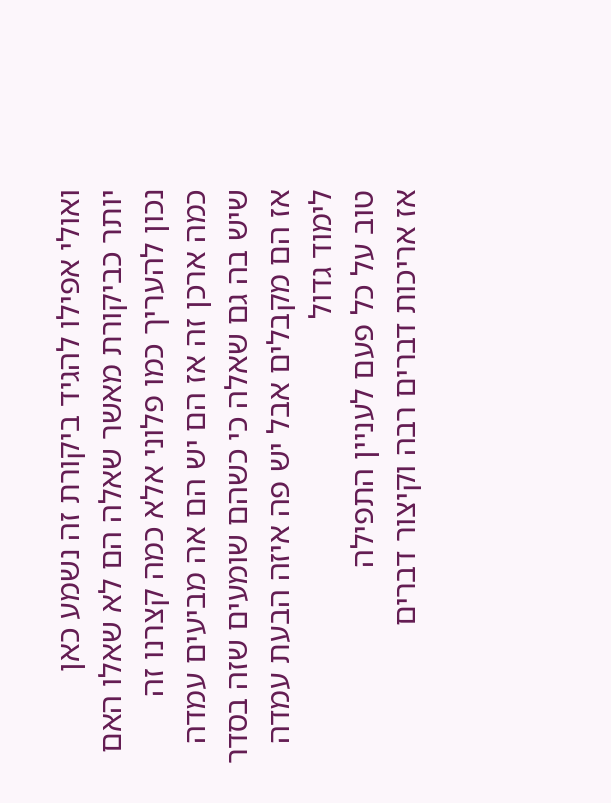ואולי אפילו להגיד ביקורת זה נשמע כאן
יותר כביקורת מאשר שאלה הם לא שאלו האם
נכון להעריך כמו פלוני אלא כמה קצרנו זה
כמה ארכן זה אז הם יש הם אה מביעים עמדה
שיש בה גם שאלה כי כשהם שומעים שזה בסדר
אז הם מקבלים אבל יש פה איזה הבעת עמדה
לימוד גדול
טוב על כל פעם לעניין התפילה
אז אריכות דברים רבה וקיצור דברים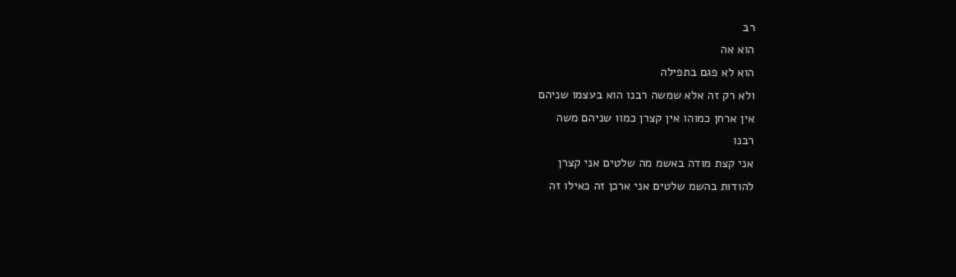רב
הוא אה
הוא לא פגם בתפילה
ולא רק זה אלא שמשה רבנו הוא בעצמו שניהם
אין ארחן כמוהו אין קצרן כמוו שניהם משה
רבנו
אני קצת מודה באשמ מה שלטים אני קצרן
להודות בהשמ שלטים אני ארכן זה כאילו זה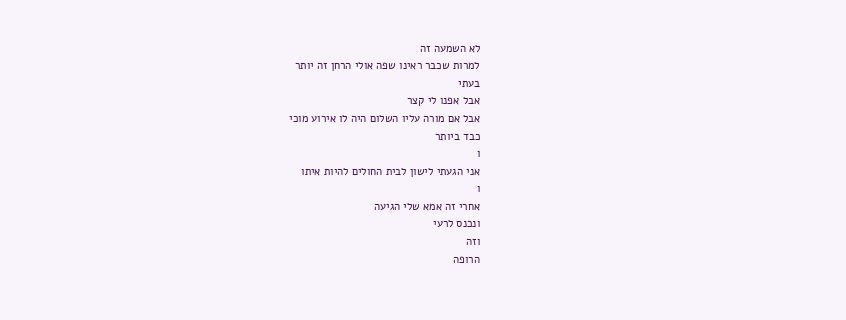לא השמעה זה
למרות שכבר ראינו שפה אולי הרחן זה יותר
בעתי
אבל אפנו לי קצר
אבל אם מורה עליו השלום היה לו אירוע מוכי
כבד ביותר
ו
אני הגעתי לישון לבית החולים להיות איתו
ו
אחרי זה אמא שלי הגיעה
ונכנס לרעי
וזה
הרופה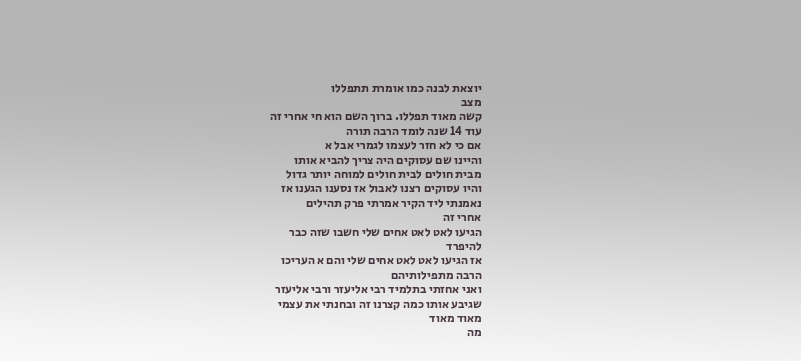יוצאת לבנה כמו אומרת תתפללו
מצב
קשה מאוד תפללו. ברוך השם הוא חי אחרי זה
עוד 14 שנה לומד הרבה תורה
אם כי לא חזר לעצמו לגמרי אבל א
והיינו שם עסוקים היה צריך להביא אותו
מבית חולים לבית חולים למוחה יותר גדול
והיו עסוקים רצנו לאבול אז נסענו הגענו אז
נאמנתי ליד הקיר אמרתי פרק תהילים
אחרי זה
הגיעו לאט לאט אחים שלי חשבו שזה כבר
להיפרד
אז הגיעו לאט לאט אחים שלי והם א העריכו
הרבה מתפילותיהם
ואני אחזתי בתלמיד רבי אליעזר ורבי אליעזר
שגיבע אותו כמה קצרנו זה ובחנתי את עצמי
מאוד מאוד
מה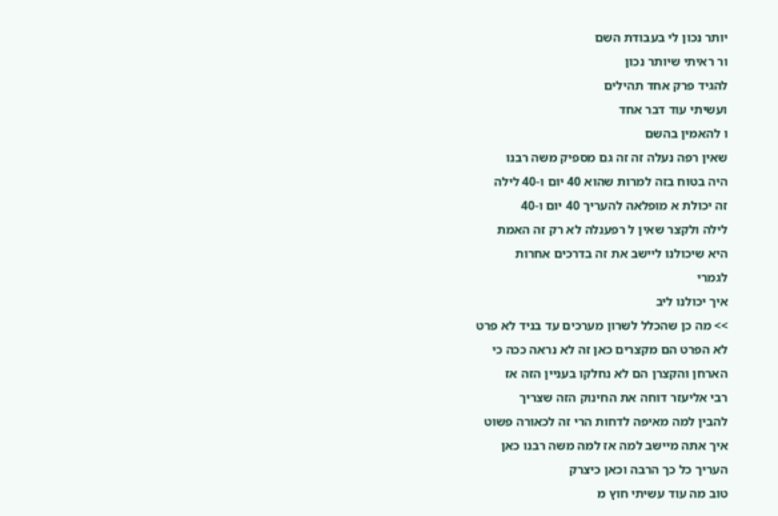יותר נכון לי בעבודת השם
ור ראיתי שיותר נכון
להגיד פרק אחד תהילים
ועשיתי עוד דבר אחד
ו להאמין בהשם
שאין רפה נעלה זה זה גם מספיק משה רבנו
היה בטוח בזה למרות שהוא 40 יום ו-40 לילה
זה יכולת א מופלאה להעריך 40 יום ו-40
לילה ולקצר שאין ל רפענלה לא רק זה האמת
היא שיכולנו ליישב את זה בדרכים אחרות
לגמרי
איך יכולנו ליב
>> מה כן שהכלל לשרון מערכים עד בניד לא פרט
לא הפרט הם מקצרים כאן זה לא נראה ככה כי
הארחן והקצרן הם לא נחלקו בעניין הזה אז
רבי אליעזר דוחה את החינוק הזה שצריך
להבין למה מאיפה לדחות הרי זה לכאורה פשוט
איך אתה מיישב למה אז למה משה רבנו כאן
העריך כל כך הרבה וכאן כיצרק
טוב מה עוד עשיתי חוץ מ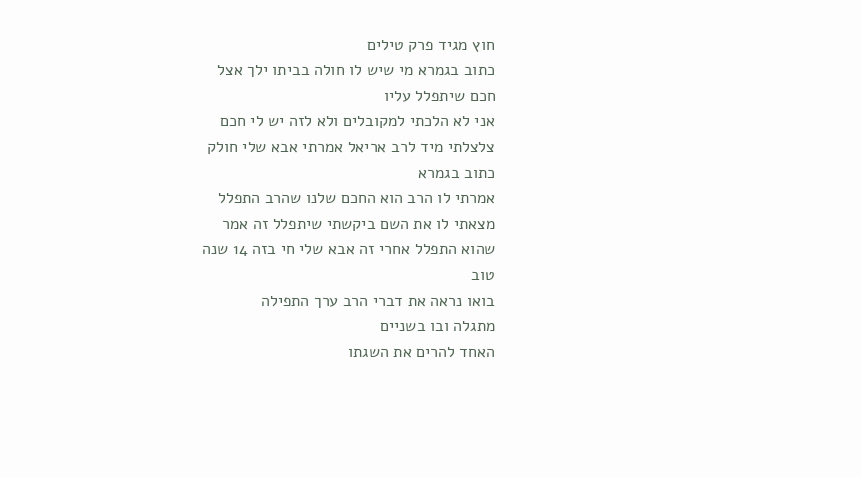חוץ מגיד פרק טילים
כתוב בגמרא מי שיש לו חולה בביתו ילך אצל
חכם שיתפלל עליו
אני לא הלכתי למקובלים ולא לזה יש לי חכם
צלצלתי מיד לרב אריאל אמרתי אבא שלי חולק
כתוב בגמרא
אמרתי לו הרב הוא החכם שלנו שהרב התפלל
מצאתי לו את השם ביקשתי שיתפלל זה אמר
שהוא התפלל אחרי זה אבא שלי חי בזה 14 שנה
טוב
בואו נראה את דברי הרב ערך התפילה
מתגלה ובו בשניים
האחד להרים את השגתו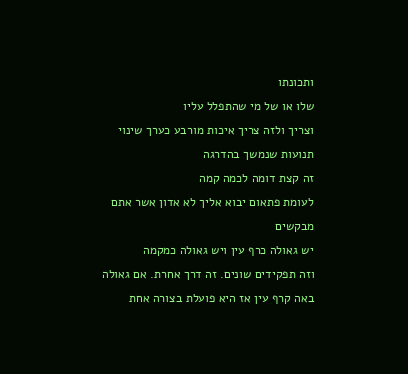ותכונתו
שלו או של מי שהתפלל עליו
וצריך ולזה צריך איכות מורבע כערך שינוי
תנועות שנמשך בהדרגה
זה קצת דומה לכמה קמה
לעומת פתאום יבוא אליך לא אדון אשר אתם
מבקשים
יש גאולה כרף עין ויש גאולה כמקמה
וזה תפקידים שונים. זה דרך אחרת. אם גאולה
באה קרף עין אז היא פועלת בצורה אחת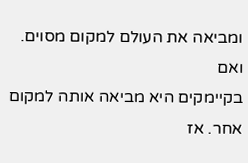ומביאה את העולם למקום מסוים. ואם
בקיימקים היא מביאה אותה למקום אחר. אז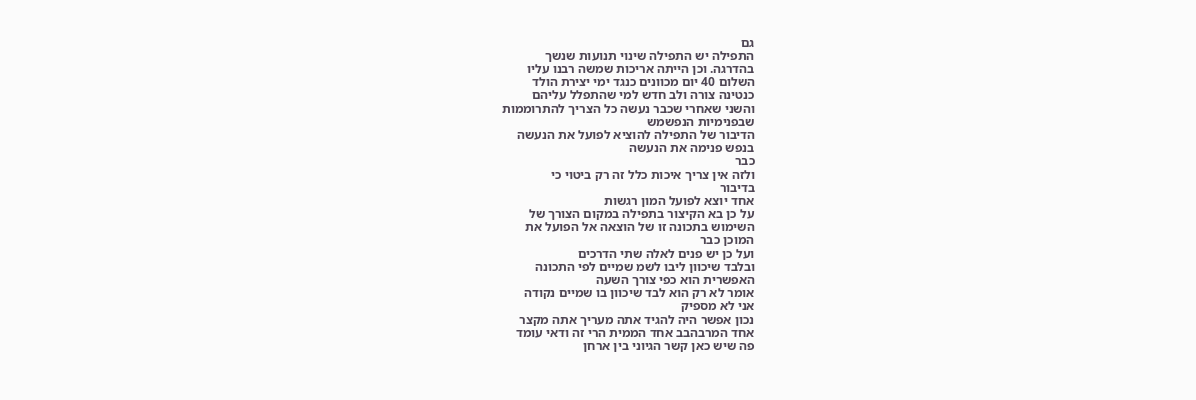גם
התפילה יש התפילה שינוי תנועות שנשך
בהדרגה. וכן הייתה אריכות שמשה רבנו עליו
השלום 40 יום מכוונים כנגד ימי יצירת הולד
כנטינה צורה ולב חדש למי שהתפלל עליהם
והשני שאחרי שכבר נעשה כל הצריך להתרוממות
שבפנימיות הנפשמש
הדיבור של התפילה להוציא לפועל את הנעשה
בנפש פנימה את הנעשה
כבר
ולזה אין צריך איכות כלל זה רק ביטוי כי
בדיבור
אחד יוצא לפועל המון רגשות
על כן בא הקיצור בתפילה במקום הצורך של
השימוש בתכונה זו של הוצאה אל הפועל את
המוכן כבר
ועל כן יש פנים לאלה שתי הדרכים
ובלבד שיכוון ליבו לשמ שמיים לפי התכונה
האפשרית הוא כפי צורך השעה
אומר לא רק הוא לבד שיכוון בו שמיים נקודה
אני לא מספיק
נכון אפשר היה להגיד אתה מעריך אתה מקצר
אחד המרבהבב אחד הממית הרי זה ודאי עומד
פה שיש כאן קשר הגיוני בין ארחן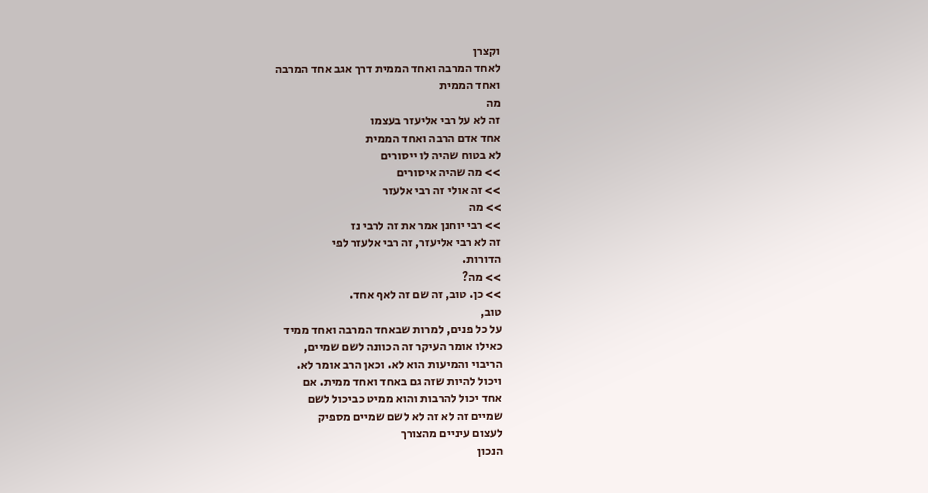וקצרן
לאחד המרבה ואחד הממית דרך אגב אחד המרבה
ואחד הממית
מה
זה לא על רבי אליעזר בעצמו
אחד אדם הרבה ואחד הממית
לא בטוח שהיה לו ייסורים
>> מה שהיה איסורים
>> זה אולי זה רבי אלעזר
>> מה
>> רבי יוחנן אמר את זה לרבי נז
זה לא רבי אליעזר, זה רבי אלעזר לפי
הדורות.
>> מה?
>> כן. טוב, זה שם זה לאף אחד.
טוב,
על כל פנים, למרות שבאחד המרבה ואחד ממיד
כאילו אומר העיקר זה הכוונה לשם שמיים,
הריבוי והמיעות הוא לא. וכאן הרב אומר לא.
ויכול להיות שזה גם באחד ואחד ממית. אם
אחד יכול להרבות והוא ממיט כביכול לשם
שמיים זה לא זה לא לשם שמיים מספיק
לעצום עיניים מהצורך
הנכון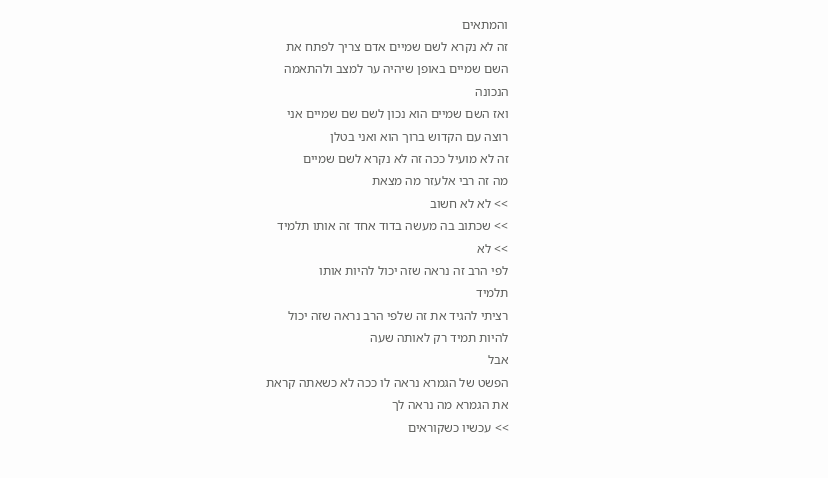והמתאים
זה לא נקרא לשם שמיים אדם צריך לפתח את
השם שמיים באופן שיהיה ער למצב ולהתאמה
הנכונה
ואז השם שמיים הוא נכון לשם שם שמיים אני
רוצה עם הקדוש ברוך הוא ואני בטלן
זה לא מועיל ככה זה לא נקרא לשם שמיים
מה זה רבי אלעזר מה מצאת
>> לא לא חשוב
>> שכתוב בה מעשה בדוד אחד זה אותו תלמיד
>> לא
לפי הרב זה נראה שזה יכול להיות אותו
תלמיד
רציתי להגיד את זה שלפי הרב נראה שזה יכול
להיות תמיד רק לאותה שעה
אבל
הפשט של הגמרא נראה לו ככה לא כשאתה קראת
את הגמרא מה נראה לך
>> עכשיו כשקוראים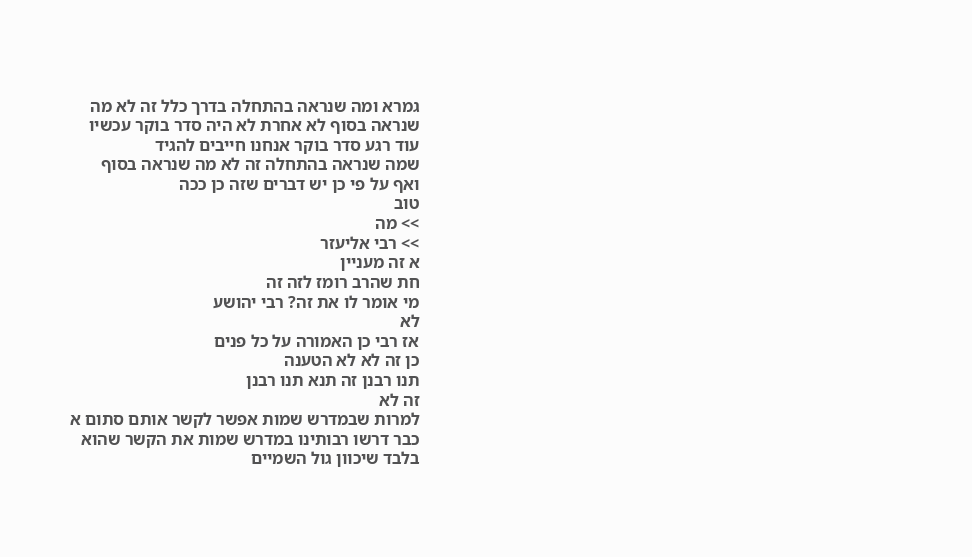גמרא ומה שנראה בהתחלה בדרך כלל זה לא מה
שנראה בסוף לא אחרת לא היה סדר בוקר עכשיו
עוד רגע סדר בוקר אנחנו חייבים להגיד
שמה שנראה בהתחלה זה לא מה שנראה בסוף
ואף על פי כן יש דברים שזה כן ככה
טוב
>> מה
>> רבי אליעזר
א זה מעניין
חת שהרב רומז לזה זה
מי אומר לו את זה? רבי יהושע
לא
אז רבי כן האמורה על כל פנים
כן זה לא לא הטענה
תנו רבנן זה תנא תנו רבנן
זה לא
למרות שבמדרש שמות אפשר לקשר אותם סתום א
כבר דרשו רבותינו במדרש שמות את הקשר שהוא
בלבד שיכוון גול השמיים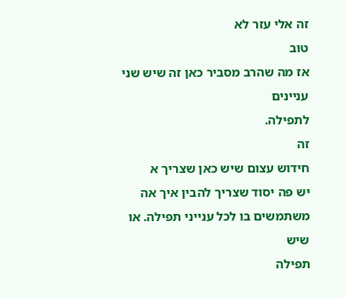זה אלי עזר לא
טוב
אז מה שהרב מסביר כאן זה שיש שני עניינים
לתפילה.
זה
חידוש עצום שיש כאן שצריך א
יש פה יסוד שצריך להבין איך אה
משתמשים בו לכל ענייני תפילה. או שיש
תפילה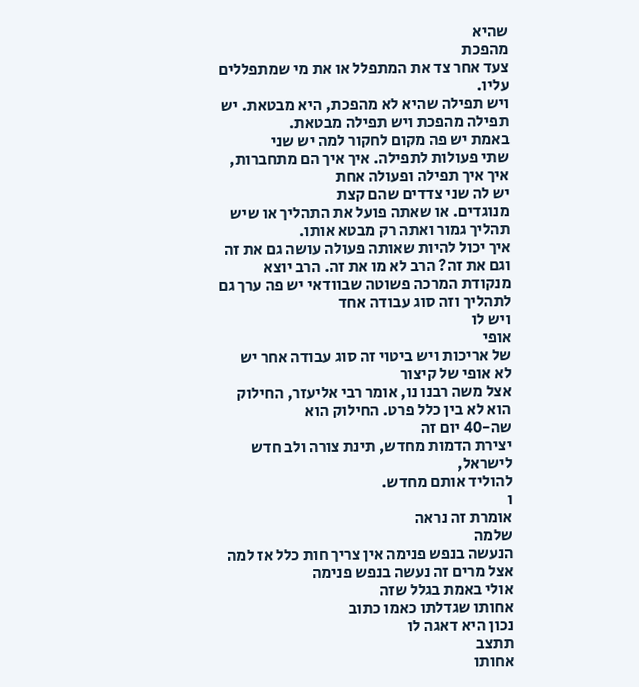שהיא
מהפכת
צעד אחר צד את המתפלל או את מי שמתפללים
עליו.
ויש תפילה שהיא לא מהפכת, היא מבטאת. יש
תפילה מהפכת ויש תפילה מבטאת.
באמת יש פה מקום לחקור למה יש שני
שתי פעולות לתפילה. איך איך הם מתחברות,
איך איך תפילה ופעולה אחת
יש לה שני צדדים שהם קצת
מנוגדים. או שאתה פועל את התהליך או שיש
תהליך גמור ואתה רק מבטא אותו.
איך יכול להיות שאותה פעולה עושה גם את זה
וגם את זה? הרב לא מו את זה. הרב יוצא
מנקודת המרכה פשוטה שבוודאי יש פה ערך גם
לתהליך וזה סוג עבודה אחד
ויש לו
אופי
של אריכות ויש ביטוי זה סוג עבודה אחר יש
לא אופי של קיצור
אצל משה רבנו נו, אומר רבי אליעזר, החילוק
הוא לא בין כלל פרט. החילוק הוא
שה-40 יום זה
יצירת הדמות מחדש, תינת צורה ולב חדש
לישראל,
להוליד אותם מחדש.
ו
אומרת זה נראה
שלמה
הנעשה בנפש פנימה אין צריך חות כלל אז למה
אצל מרים זה נעשה בנפש פנימה
אולי באמת בגלל שזה
אחותו שגדלתו כאמו כתוב
נכון היא דאגה לו
תתצב
אחותו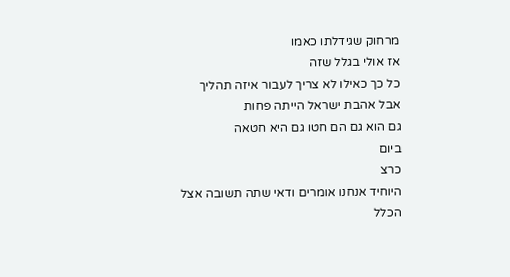מרחוק שגידלתו כאמו
אז אולי בגלל שזה
כל כך כאילו לא צריך לעבור איזה תהליך
אבל אהבת ישראל הייתה פחות
גם הוא גם הם חטו גם היא חטאה
ביום
כרצ
היוחיד אנחנו אומרים ודאי שתה תשובה אצל
הכלל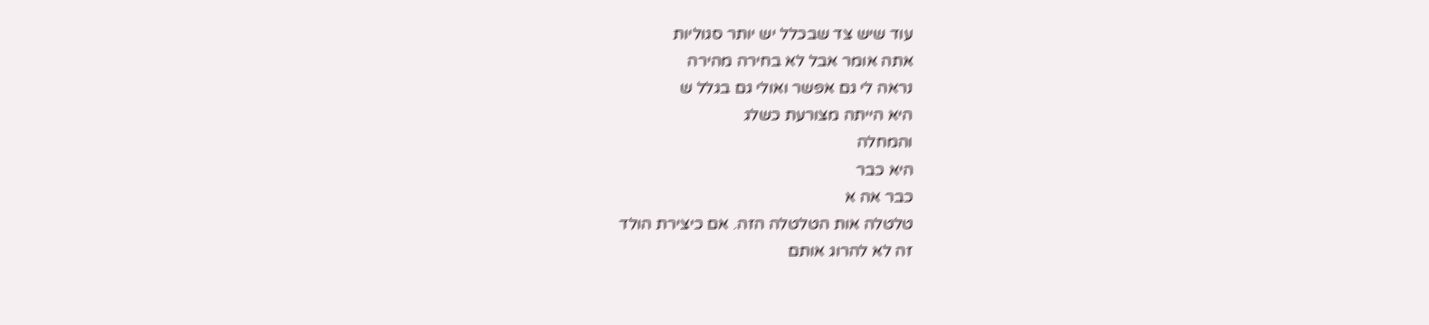עוד שיש צד שבכלל יש יותר סגוליות
אתה אומר אבל לא בחירה מהירה
נראה לי גם אפשר ואולי גם בגלל ש
היא הייתה מצורעת כשלג
והמחלה
היא כבר
כבר אה א
טלטלה אות הטלטלה הזה. אם כיצירת הולד
זה לא להרוג אותם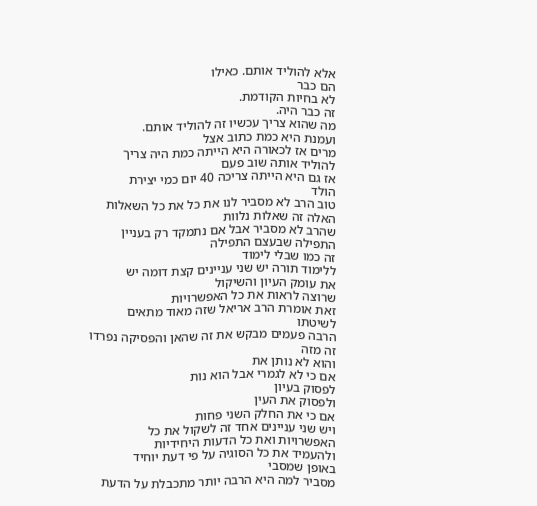אלא להוליד אותם. כאילו
הם כבר
לא בחיות הקודמת.
זה כבר היה.
מה שהוא צריך עכשיו זה להוליד אותם.
ועמנת היא כמת כתוב אצל
מרים אז לכאורה היא הייתה כמת היה צריך
להוליד אותה שוב פעם
אז גם היא הייתה צריכה 40 יום כמי יצירת
הולד
טוב הרב לא מסביר לנו את כל את כל השאלות
האלה זה שאלות נלוות
שהרב לא מסביר אבל אם נתמקד רק בעניין
התפילה שבעצם התפילה
זה כמו שבלי לימוד
ללימוד תורה יש שני עניינים קצת דומה יש
את עומק העיון והשיקול
שרוצה לראות את כל האפשרויות
זאת אומרת הרב אריאל שזה מאוד מתאים
לשיטתו
הרבה פעמים מבקש את זה שהאן והפסיקה נפרדו
זה מזה
והוא לא נותן את
אם כי לא לגמרי אבל הוא נות
לפסוק בעיון
ולפסוק את העין
אם כי את החלק השני פחות
ויש שני עניינים אחד זה לשקול את כל
האפשרויות ואת כל הדעות היחידיות
ולהעמיד את כל הסוגיה על פי דעת יוחיד
באופן שמסבי
מסביר למה היא הרבה יותר מתכבלת על הדעת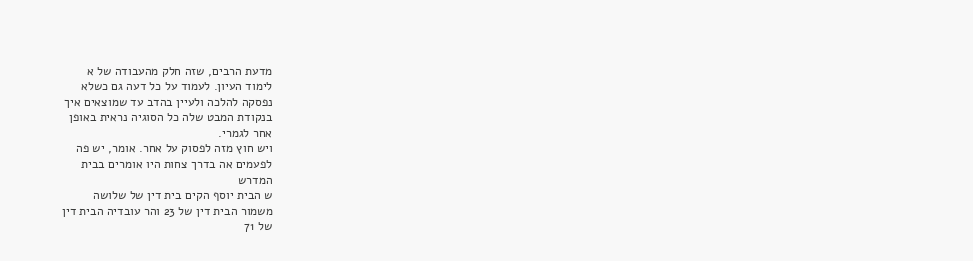מדעת הרבים, שזה חלק מהעבודה של א
לימוד העיון. לעמוד על כל דעה גם כשלא
נפסקה להלכה ולעיין בהדב עד שמוצאים איך
בנקודת המבט שלה כל הסוגיה נראית באופן
אחר לגמרי.
ויש חוץ מזה לפסוק על אחר. אומר, יש פה
לפעמים אה בדרך צחות היו אומרים בבית
המדרש
ש הבית יוסף הקים בית דין של שלושה
משמור הבית דין של 23 והר עובדיה הבית דין
של 71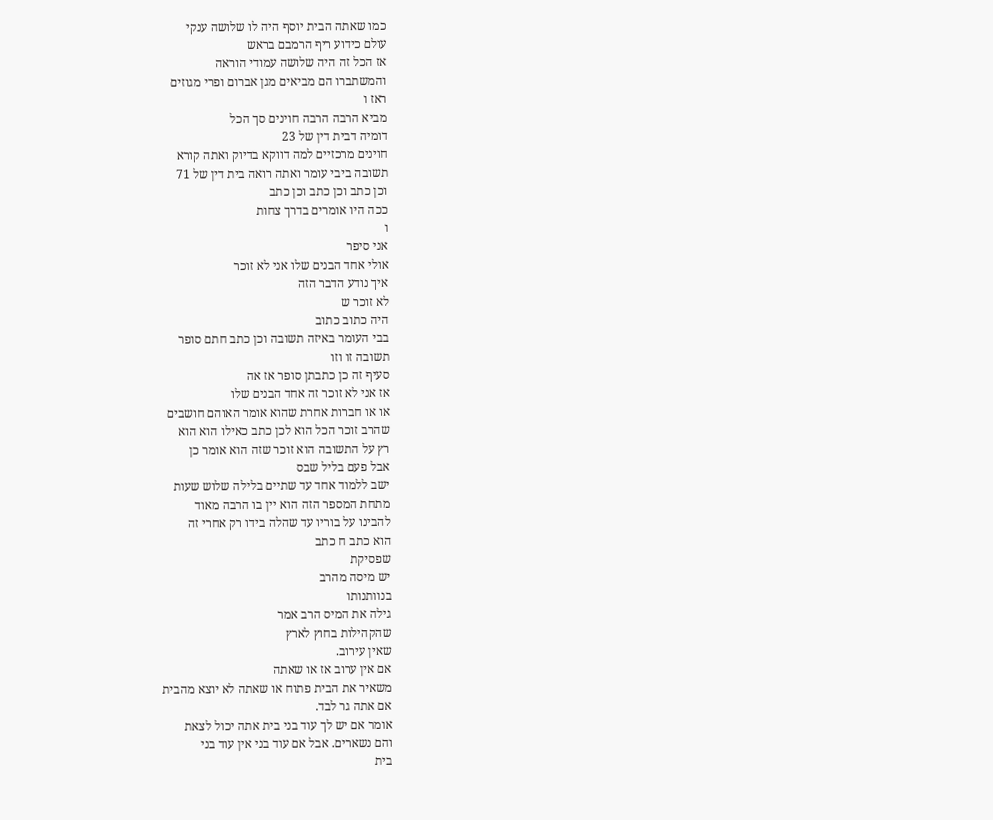כמו שאתה הבית יוסף היה לו שלושה ענקי
עולם כידוע ריף הרמבם בראש
אז הכל זה היה שלושה עמודי הוראה
והמשתברו הם מביאים מגן אברום ופרי מגוזים
ראז ו
מביא הרבה הרבה חוינים סך הכל
דומיה דבית דין של 23
חוינים מרכזיים למה דווקא בדיוק ואתה קורא
תשובה ביבי עומר ואתה רואה בית דין של 71
וכן כתב וכן כתב וכן כתב
ככה היו אומרים בדרך צחות
ו
אני סיפר
אולי אחד הבנים שלו אני לא זוכר
איך נודע הדבר הזה
לא זוכר ש
היה כתוב כתוב
בבי העומר באיזה תשובה וכן כתב חתם סופר
תשובה זו וזו
סעיף זה כן כתבתן סופר אז אה
אז אני לא זוכר זה אחד הבנים שלו
או או חברות אחרת שהוא אומר האוהם חושבים
שהרב זוכר הכל הוא לכן כתב כאילו הוא הוא
רץ על התשובה הוא זוכר שזה הוא אומר כן
אבל פעם בליל שבס
ישב ללמוד אחד עד שתיים בלילה שלוש שעות
מתחת המספר הזה הוא יין בו הרבה מאוד
להבינו על בוריו עד שהלה בידו רק אחרי זה
הוא כתב ח כתב
שפסיקת
יש מיסה מהרב
בנוותנותו
גילה את המיס הרב אמר
שהקהילות בחוץ לארץ
שאין עירוב.
אם אין ערוב אז או שאתה
משאיר את הבית פתוח או שאתה לא יוצא מהבית
אם אתה גר לבד.
אומר אם יש לך עוד בני בית אתה יכול לצאת
והם נשארים. אבל אם עוד בני אין עוד בני
בית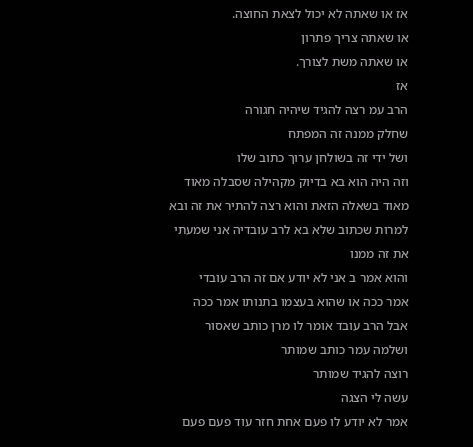אז או שאתה לא יכול לצאת החוצה.
או שאתה צריך פתרון
או שאתה משת לצורך.
אז
הרב עמ רצה להגיד שיהיה חגורה
שחלק ממנה זה המפתח
ושל ידי זה בשולחן ערוך כתוב שלו
וזה היה הוא בא בדיוק מקהילה שסבלה מאוד
מאוד בשאלה הזאת והוא רצה להתיר את זה ובא
למרות שכתוב שלא בא לרב עובדיה אני שמעתי
את זה ממנו
והוא אמר ב אני לא יודע אם זה הרב עובדי
אמר ככה או שהוא בעצמו בתנותו אמר ככה
אבל הרב עובד אומר לו מרן כותב שאסור
ושלמה עמר כותב שמותר
רוצה להגיד שמותר
עשה לי הצגה
אמר לא יודע לו פעם אחת חזר עוד פעם פעם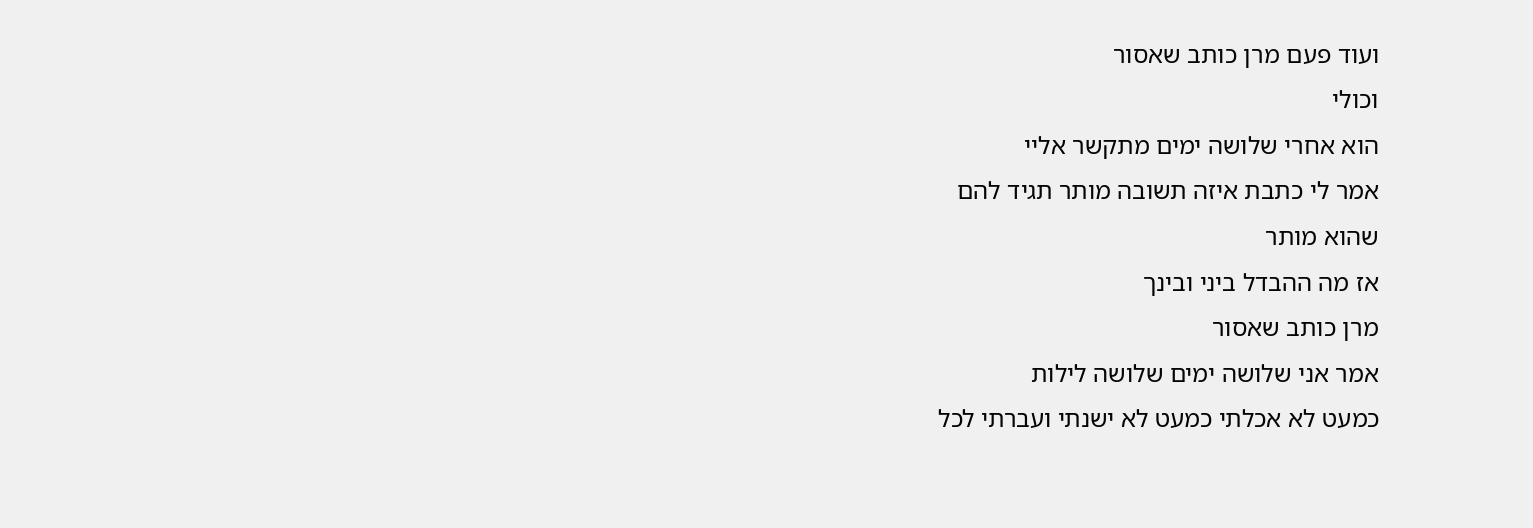ועוד פעם מרן כותב שאסור
וכולי
הוא אחרי שלושה ימים מתקשר אליי
אמר לי כתבת איזה תשובה מותר תגיד להם
שהוא מותר
אז מה ההבדל ביני ובינך
מרן כותב שאסור
אמר אני שלושה ימים שלושה לילות
כמעט לא אכלתי כמעט לא ישנתי ועברתי לכל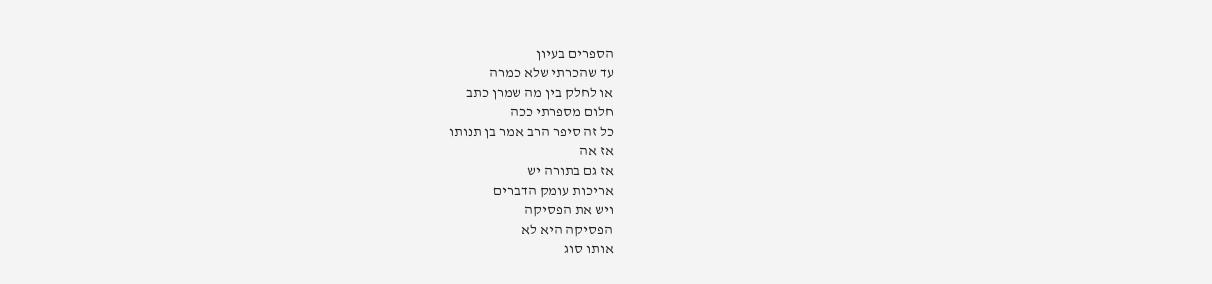הספרים בעיון
עד שהכרתי שלא כמרה
או לחלק בין מה שמרן כתב
חלום מספרתי ככה
כל זה סיפר הרב אמר בן תנותו
אז אה
אז גם בתורה יש
אריכות עומק הדברים
ויש את הפסיקה
הפסיקה היא לא
אותו סוג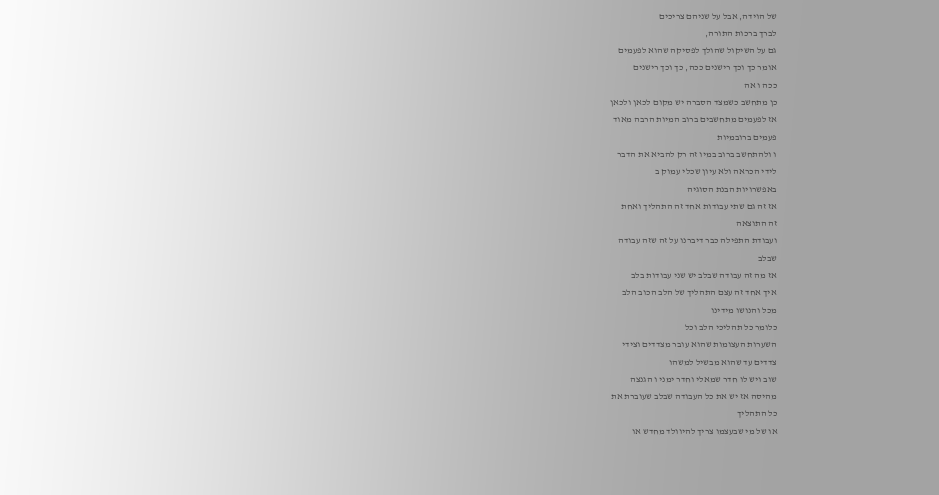של הוידה, אבל על שניהם צריכים
לברך ברכות התורה,
גם על השיקול שהולך לפסיקה שהוא לפעמים
אומר כך וכך רישנים ככה, כך וכך רישנים
ככה ו אה
כן מתחשב כשמצד הסברה יש מקום לכאן ולכאן
אז לפעמים מתחשבים ברוב המיות הרבה מאוד
פעמים ברובמיות
ו ולהתחשב ברוב במיו זה רק להביא את הדבר
לידי הכראה ולא עיון שכלי עמוק ב
באפשרויות הבנת הסוגיה
אז זה גם שתי עבודות אחד זה התהליך ואחת
זה התוצאה
ועבודת התפילה כבר דיברנו על זה שזה עבודה
שבלב
אז מה זה עבודה שבלב יש שני עבודות בלב
איך אחד זה עצם התהליך של הלב הכוב הלב
מכל והנושו מידינו
כלומר כל תהליכי הלב וכל
השערות העצומות שהוא עובר מצדדים וצידי
צדדים עד שהוא מבשיל למשהו
שוב ויש לו חדר שמאלי וחדר ימני ו הגנצה
מהיסה אז יש את כל העבודה שבלב שעוברת את
כל התהליך
או של מי שבעצמו צריך להיוולד מחדש או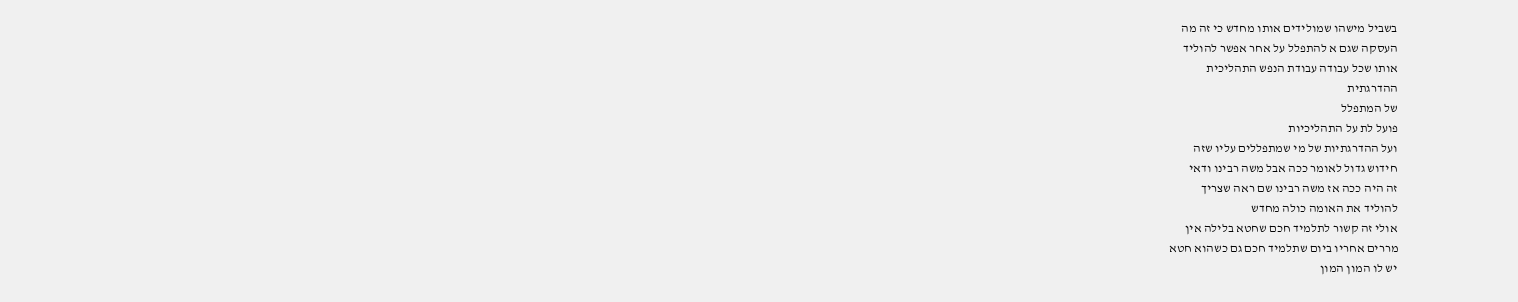בשביל מישהו שמולידים אותו מחדש כי זה מה
העסקה שגם א להתפלל על אחר אפשר להוליד
אותו שכל עבודה עבודת הנפש התהליכית
ההדרגתית
של המתפלל
פועל לת על התהליכיות
ועל ההדרגתיות של מי שמתפללים עליו שזה
חידוש גדול לאומר ככה אבל משה רבינו ודאי
זה היה ככה אז משה רבינו שם ראה שצריך
להוליד את האומה כולה מחדש
אולי זה קשור לתלמיד חכם שחטא בלילה אין
מררים אחריו ביום שתלמיד חכם גם כשהוא חטא
יש לו המון המון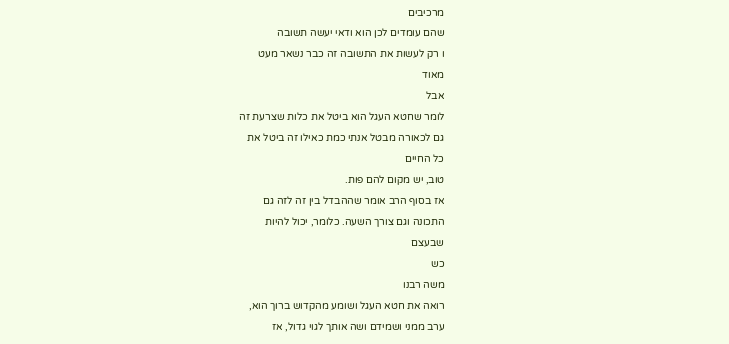מרכיבים
שהם עומדים לכן הוא ודאי יעשה תשובה
ו רק לעשות את התשובה זה כבר נשאר מעט
מאוד
אבל
לומר שחטא העגל הוא ביטל את כלות שצרעת זה
גם לכאורה מבטל אנתי כמת כאילו זה ביטל את
כל החיים
טוב, יש מקום להם פות.
אז בסוף הרב אומר שההבדל בין זה לזה גם
התכונה וגם צורך השעה. כלומר, יכול להיות
שבעצם
כש
משה רבנו
רואה את חטא העגל ושומע מהקדוש ברוך הוא,
ערב ממני ושמידם ושה אותך לגוי גדול, אז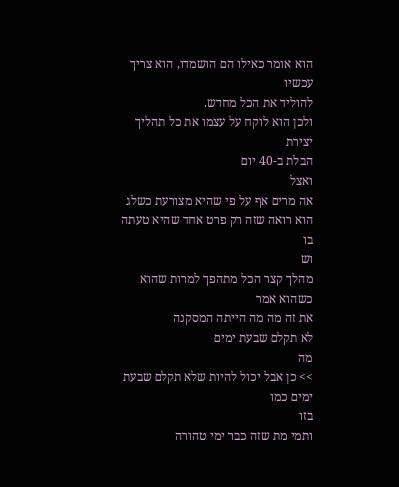הוא אומר כאילו הם הושמדו, הוא צריך עכשיו
להוליד את הכל מחדש.
ולכן הוא לוקח על עצמו את כל תהליך יצירת
הבלת ב-40 יום
ואצל
אה מרים אף על פי שהיא מצורעת כשלג
הוא רואה שזה רק פרט אחד שהיא טעתה בו
וש
מהלך קצר הכל מתהפך למרות שהוא כשהוא אמר
את זה מה מה הייתה המסקנה
לא תקלם שבעת ימים
מה
>> כן אבל יכול להיות שלא תקלם שבעת ימים כמו
בזו
ותמי מת שזה כבר ימי טהורה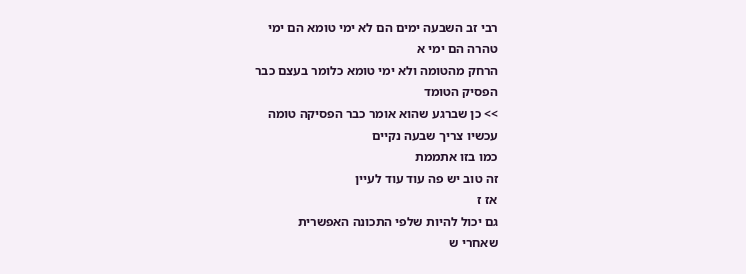רבי זב השבעה ימים הם לא ימי טומא הם ימי
טהרה הם ימי א
הרחק מהטומה ולא ימי טומא כלומר בעצם כבר
הפסיק הטומד
>> כן שברגע שהוא אומר כבר הפסיקה טומה
עכשיו צריך שבעה נקיים
כמו בזו אתממת
זה טוב יש פה עוד עוד לעיין
אז ז
גם יכול להיות שלפי התכונה האפשרית
שאחרי ש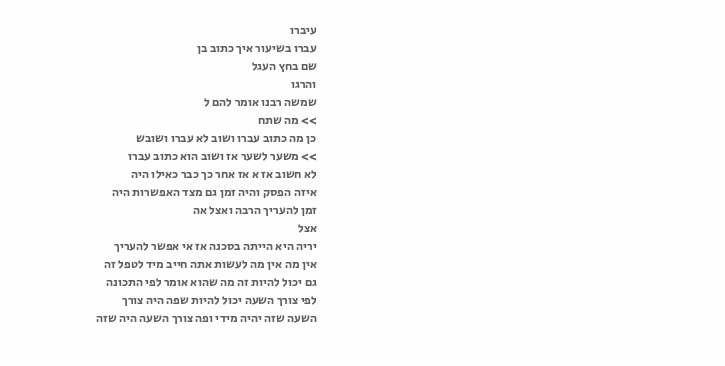עיברו
עברו בשיעור איך כתוב בן
שם בחץ העגל
והרגו
שמשה רבנו אומר להם ל
>> מה שתח
כן מה כתוב עברו ושוב לא עברו ושובש
>> משער לשער אז ושוב הוא כתוב עברו
לא חשוב אז א אז אחר כך כבר כאילו היה
איזה הפסק והיה זמן גם מצד האפשרות היה
זמן להעריך הרבה ואצל אה
אצל
יריה היא הייתה בסכנה אז אי אפשר להעריך
אין מה אין מה לעשות אתה חייב מיד לטפל זה
גם יכול להיות זה מה שהוא אומר לפי התכונה
לפי צורך השעה יכול להיות שפה היה צורך
השעה שזה יהיה מידי ופה צורך השעה היה שזה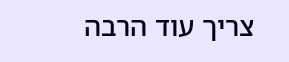צריך עוד הרבה